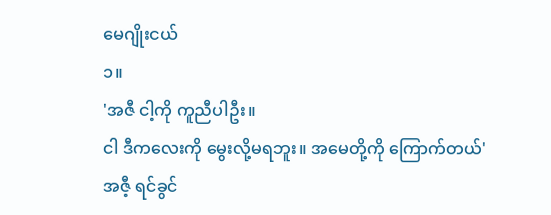မေဂျိုးငယ်
၁။
'အဇီ ငါ့ကို ကူညီပါဦး။
ငါ ဒီကလေးကို မွေးလို့မရဘူး။ အမေတို့ကို ကြောက်တယ်'
အဇီ့ ရင်ခွင်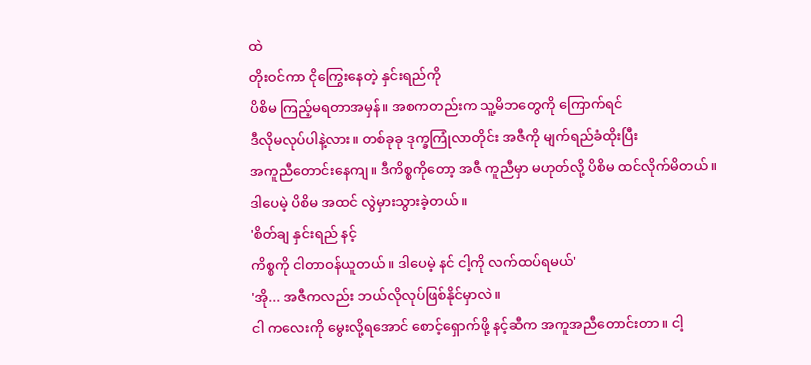ထဲ
တိုးဝင်ကာ ငိုကြွေးနေတဲ့ နှင်းရည်ကို
ပိစိမ ကြည့်မရတာအမှန်။ အစကတည်းက သူ့မိဘတွေကို ကြောက်ရင်
ဒီလိုမလုပ်ပါနဲ့လား။ တစ်ခုခု ဒုက္ခကြုံလာတိုင်း အဇီကို မျက်ရည်ခံထိုးပြီး
အကူညီတောင်းနေကျ။ ဒီကိစ္စကိုတော့ အဇီ ကူညီမှာ မဟုတ်လို့ ပိစိမ ထင်လိုက်မိတယ်။
ဒါပေမဲ့ ပိစိမ အထင် လွဲမှားသွားခဲ့တယ်။
'စိတ်ချ နှင်းရည် နင့်
ကိစ္စကို ငါတာဝန်ယူတယ်။ ဒါပေမဲ့ နင် ငါ့ကို လက်ထပ်ရမယ်'
'အို... အဇီကလည်း ဘယ်လိုလုပ်ဖြစ်နိုင်မှာလဲ။
ငါ ကလေးကို မွေးလို့ရအောင် စောင့်ရှောက်ဖို့ နင့်ဆီက အကူအညီတောင်းတာ။ ငါ့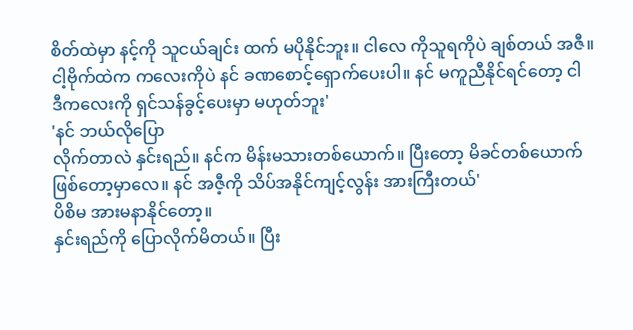စိတ်ထဲမှာ နင့်ကို သူငယ်ချင်း ထက် မပိုနိုင်ဘူး။ ငါလေ ကိုသူရကိုပဲ ချစ်တယ် အဇီ။
ငါ့ဗိုက်ထဲက ကလေးကိုပဲ နင် ခဏစောင့်ရှောက်ပေးပါ။ နင် မကူညီနိုင်ရင်တော့ ငါ
ဒီကလေးကို ရှင်သန်ခွင့်ပေးမှာ မဟုတ်ဘူး'
'နင် ဘယ်လိုပြော
လိုက်တာလဲ နှင်းရည်။ နင်က မိန်းမသားတစ်ယောက်။ ပြီးတော့ မိခင်တစ်ယောက်
ဖြစ်တော့မှာလေ။ နင် အဇီ့ကို သိပ်အနိုင်ကျင့်လွန်း အားကြီးတယ်'
ပိစိမ အားမနာနိုင်တော့။
နှင်းရည်ကို ပြောလိုက်မိတယ်။ ပြီး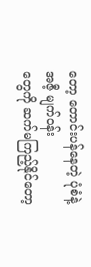တော့ တောင်းပန်နေတဲ့ ပုံစံနဲ့ အဇီ့ မျက်ဝန်း
တွေကို ဆက်မကြည့်နိုင်တော့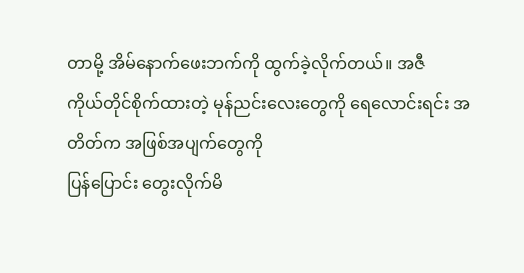တာမို့ အိမ်နောက်ဖေးဘက်ကို ထွက်ခဲ့လိုက်တယ်။ အဇီ
ကိုယ်တိုင်စိုက်ထားတဲ့ မုန်ညင်းလေးတွေကို ရေလောင်းရင်း အတိတ်က အဖြစ်အပျက်တွေကို
ပြန်ပြောင်း တွေးလိုက်မိ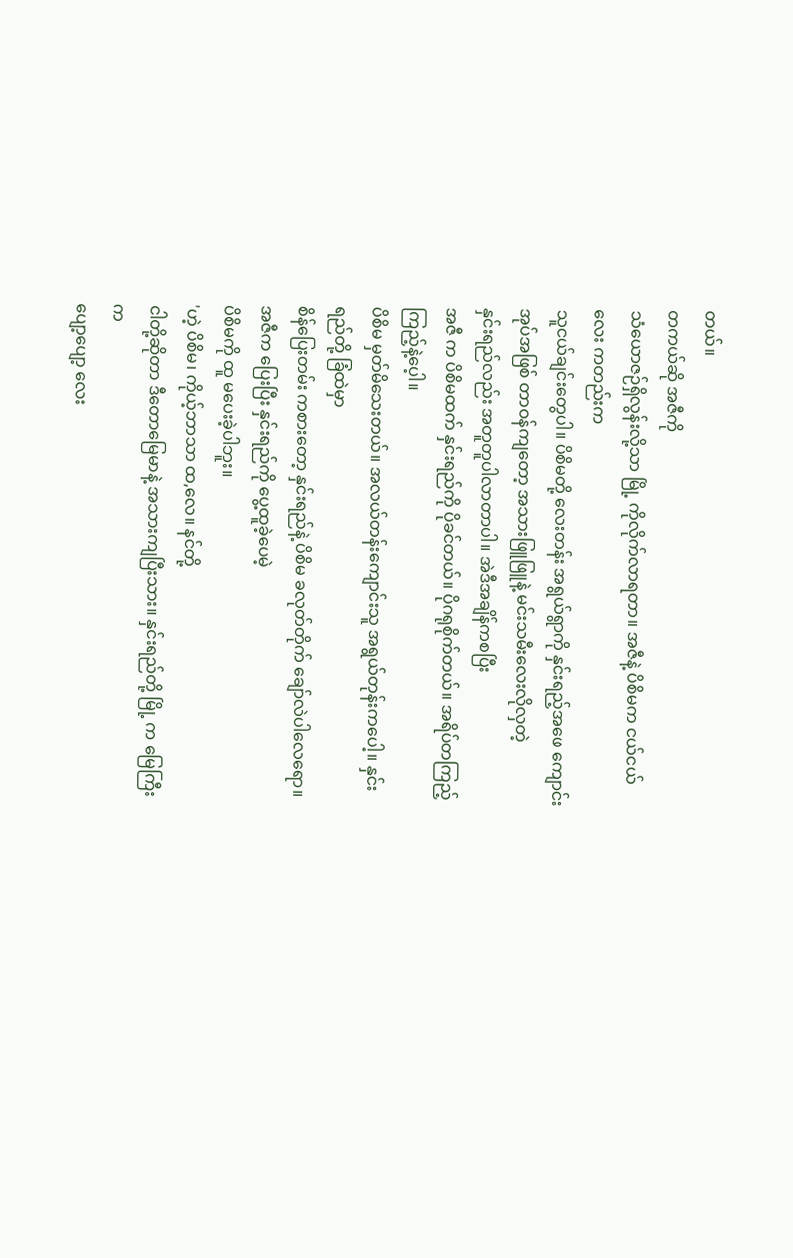တယ်။
တကယ်ဆို အဇီကို
သံယောဇဉ်ရှိလွန်းလို့သာ မြို့ ကိုလိုက်လာရတာ။ အဇီနဲ့ ပိစိမက ငယ်ငယ်လေး ကတည်းက
သူငယ်ချင်းတွေပါ။ ပိစိမတို့ လေးတန်း အရွယ်ရွာကို နှင်းရည့်အဖေ ကျောင်းအုပ်အဖြစ် တာဝန်ကျတော့ အသားဖြူဖြူနဲ့ မင်းသမီးလေးလိုလှတဲ့
နှင်းရည်လည်း အတူတူပါလာတာပါ။ အဲဒီအချိန်ကစပြီး
အဇီ က ပိစိမထက် နှင်းရည်ကို ပိုခင်တယ်။ ပိုဂရုစိုက်တယ်။ အရိပ်တကြည့်ကြည့်နဲ့ပေ့ါ။
ပိစိမ မှတ်မိသေးတယ်။ အလယ်တန်းကျောင်းသူ အရွယ်တုန်းကပေါ့။ နှင်းရည်တို့ ခြံထဲမှာ
စိန်ပြေးတမ်း ကစားတော့ နှင်းရည်နဲ့ ပိစိမ ခလုတ်တိုက် ချော်လဲပါလေရော။
အဇီက ပြေးပြီး နှင်းရည်ကို ပွေ့ထူခဲ့ပေမဲ့
ပိစိမကို ထူ မပေးခဲ့ပါဘူး။
'ဟဲ့ ပိစိမ၊ ကိုယ့်ဘာသာ ထ,လေ။ နင်တို့
ငါတို့ဆိုတာ ဒီတောမြေမာနဲ့ အသားကျပြီးသား။ နှင်းရည်တို့ မြို့ က မြေကြီးက
ပျော့ပျော့ လေး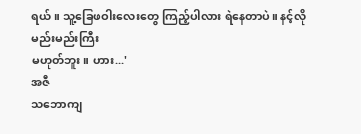ရယ်။ သူ့ခြေဖဝါးလေးတွေ ကြည့်ပါလား ရဲနေတာပဲ။ နင့်လို မည်းမည်းကြီး
မဟုတ်ဘူး။ ဟား...'
အဇီ
သဘောကျ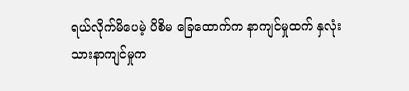ရယ်လိုက်မိပေမဲ့ ပိစိမ ခြေထောက်က နာကျင်မှုထက် နှလုံးသားနာကျင်မှုက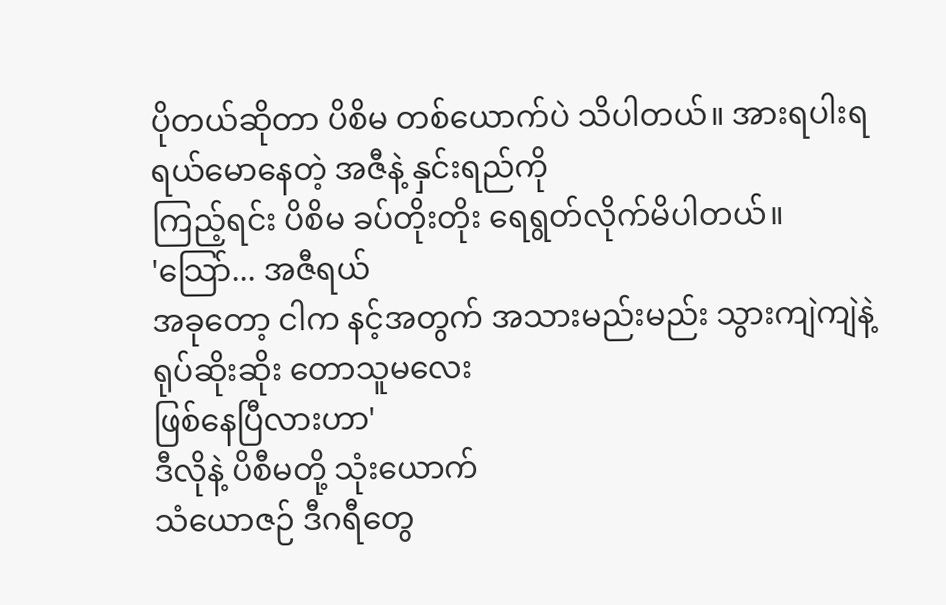ပိုတယ်ဆိုတာ ပိစိမ တစ်ယောက်ပဲ သိပါတယ်။ အားရပါးရ ရယ်မောနေတဲ့ အဇီနဲ့ နှင်းရည်ကို
ကြည့်ရင်း ပိစိမ ခပ်တိုးတိုး ရေရွတ်လိုက်မိပါတယ်။
'သြော်... အဇီရယ်
အခုတော့ ငါက နင့်အတွက် အသားမည်းမည်း သွားကျဲကျဲနဲ့ ရုပ်ဆိုးဆိုး တောသူမလေး
ဖြစ်နေပြီလားဟာ'
ဒီလိုနဲ့ ပိစီမတို့ သုံးယောက်
သံယောဇဉ် ဒီဂရီတွေ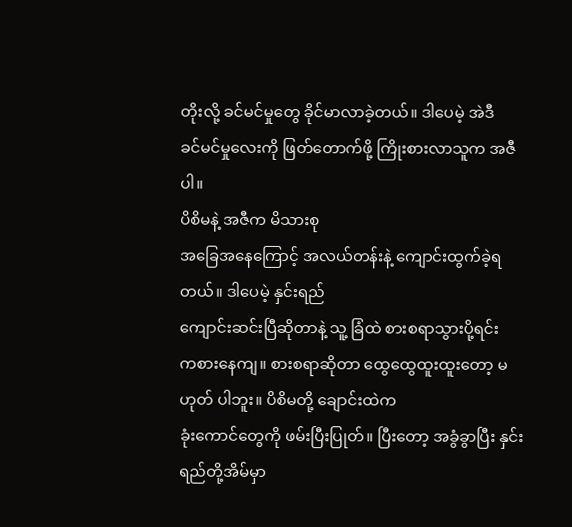တိုးလို့ ခင်မင်မှုတွေ ခိုင်မာလာခဲ့တယ်။ ဒါပေမဲ့ အဲဒီ
ခင်မင်မှုလေးကို ဖြတ်တောက်ဖို့ ကြိုးစားလာသူက အဇီပါ။
ပိစိမနဲ့ အဇီက မိသားစု
အခြေအနေကြောင့် အလယ်တန်းနဲ့ ကျောင်းထွက်ခဲ့ရတယ်။ ဒါပေမဲ့ နှင်းရည်
ကျောင်းဆင်းပြီဆိုတာနဲ့ သူ့ ခြံထဲ စားစရာသွားပို့ရင်း
ကစားနေကျ။ စားစရာဆိုတာ ထွေထွေထူးထူးတော့ မဟုတ် ပါဘူး။ ပိစိမတို့ ချောင်းထဲက
ခုံးကောင်တွေကို ဖမ်းပြီးပြုတ်။ ပြီးတော့ အခွံခွာပြီး နှင်းရည်တို့အိမ်မှာ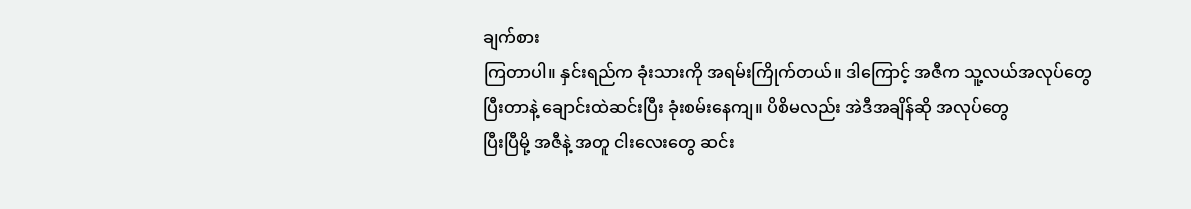ချက်စား
ကြတာပါ။ နှင်းရည်က ခုံးသားကို အရမ်းကြိုက်တယ်။ ဒါကြောင့် အဇီက သူ့လယ်အလုပ်တွေ
ပြီးတာနဲ့ ချောင်းထဲဆင်းပြီး ခုံးစမ်းနေကျ။ ပိစိမလည်း အဲဒီအချိန်ဆို အလုပ်တွေ
ပြီးပြီမို့ အဇီနဲ့ အတူ ငါးလေးတွေ ဆင်း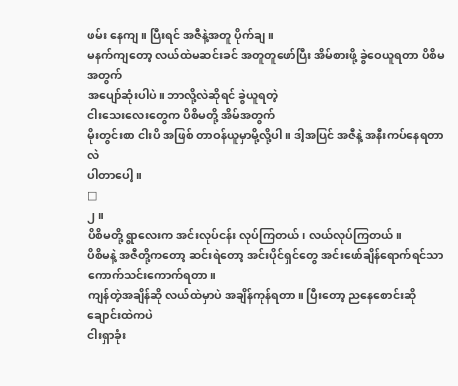ဖမ်း နေကျ။ ပြီးရင် အဇီနဲ့အတူ ပိုက်ချ။
မနက်ကျတော့ လယ်ထဲမဆင်းခင် အတူတူဖော်ပြီး အိမ်စားဖို့ ခွဲဝေယူရတာ ပိစိမ အတွက်
အပျော်ဆုံးပါပဲ။ ဘာလို့လဲဆိုရင် ခွဲယူရတဲ့
ငါးသေးလေးတွေက ပိစိမတို့ အိမ်အတွက်
မိုးတွင်းစာ ငါးပိ အဖြစ် တာဝန်ယူမှာမို့လို့ပါ။ ဒါ့အပြင် အဇီနဲ့ အနီးကပ်နေရတာလဲ
ပါတာပေါ့။
□
၂။
ပိစိမတို့ ရွာလေးက အင်းလုပ်ငန်း လုပ်ကြတယ်၊ လယ်လုပ်ကြတယ်။
ပိစိမနဲ့ အဇီတို့ကတော့ ဆင်းရဲတော့ အင်းပိုင်ရှင်တွေ အင်းဖော်ချိန်ရောက်ရင်သာ ကောက်သင်းကောက်ရတာ။
ကျန်တဲ့အချိန်ဆို လယ်ထဲမှာပဲ အချိန်ကုန်ရတာ။ ပြီးတော့ ညနေစောင်းဆို ချောင်းထဲကပဲ
ငါးရှာခုံး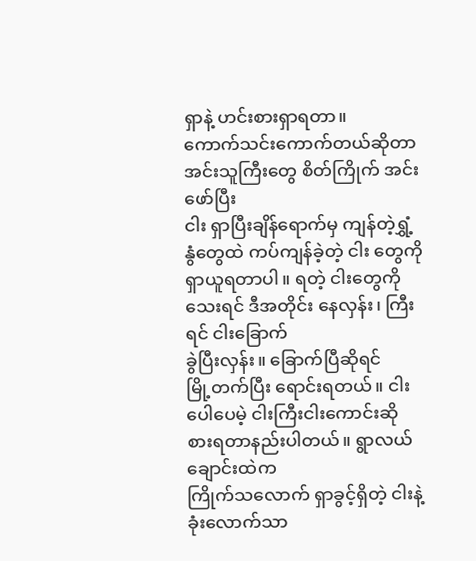ရှာနဲ့ ဟင်းစားရှာရတာ။
ကောက်သင်းကောက်တယ်ဆိုတာ
အင်းသူကြီးတွေ စိတ်ကြိုက် အင်းဖော်ပြီး
ငါး ရှာပြီးချိန်ရောက်မှ ကျန်တဲ့ရွှံ့ နွံတွေထဲ ကပ်ကျန်ခဲ့တဲ့ ငါး တွေကို
ရှာယူရတာပါ။ ရတဲ့ ငါးတွေကို သေးရင် ဒီအတိုင်း နေလှန်း၊ ကြီးရင် ငါးခြောက်
ခွဲပြီးလှန်း။ ခြောက်ပြီဆိုရင်
မြို့တက်ပြီး ရောင်းရတယ်။ ငါးပေါပေမဲ့ ငါးကြီးငါးကောင်းဆို
စားရတာနည်းပါတယ်။ ရွာလယ်ချောင်းထဲက
ကြိုက်သလောက် ရှာခွင့်ရှိတဲ့ ငါးနဲ့ ခုံးလောက်သာ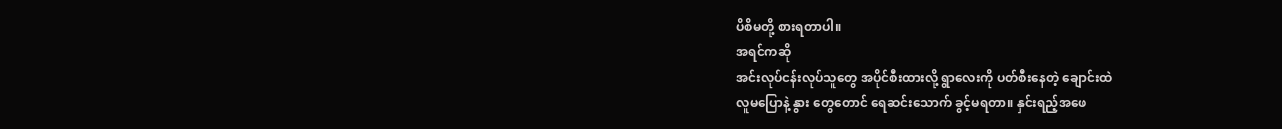ပိစိမတို့ စားရတာပါ။
အရင်ကဆို
အင်းလုပ်ငန်းလုပ်သူတွေ အပိုင်စီးထားလို့ ရွာလေးကို ပတ်စီးနေတဲ့ ချောင်းထဲ
လူမပြောနဲ့ နွား တွေတောင် ရေဆင်းသောက် ခွင့်မရတာ။ နှင်းရည့်အဖေ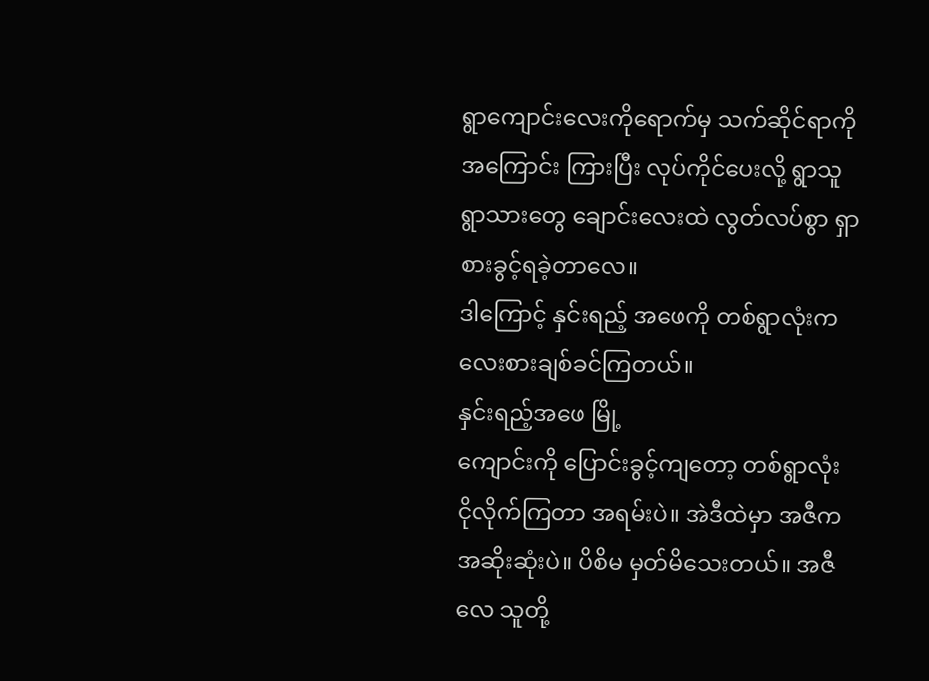ရွာကျောင်းလေးကိုရောက်မှ သက်ဆိုင်ရာကို
အကြောင်း ကြားပြီး လုပ်ကိုင်ပေးလို့ ရွာသူရွာသားတွေ ချောင်းလေးထဲ လွတ်လပ်စွာ ရှာစားခွင့်ရခဲ့တာလေ။
ဒါကြောင့် နှင်းရည့် အဖေကို တစ်ရွာလုံးက လေးစားချစ်ခင်ကြတယ်။
နှင်းရည့်အဖေ မြို့
ကျောင်းကို ပြောင်းခွင့်ကျတော့ တစ်ရွာလုံး ငိုလိုက်ကြတာ အရမ်းပဲ။ အဲဒီထဲမှာ အဇီက
အဆိုးဆုံးပဲ။ ပိစိမ မှတ်မိသေးတယ်။ အဇီလေ သူတို့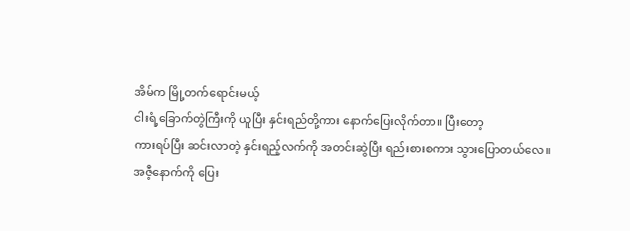အိမ်က မြို့တက်ရောင်းမယ့်
ငါးရံ့ခြောက်တွဲကြီးကို ယူပြီး နှင်းရည်တို့ကား နောက်ပြေးလိုက်တာ။ ပြီးတော့
ကားရပ်ပြီး ဆင်းလာတဲ့ နှင်းရည့်လက်ကို အတင်းဆွဲပြီး ရည်းစားစကား သွားပြောတယ်လေ။
အဇီ့နောက်ကို ပြေး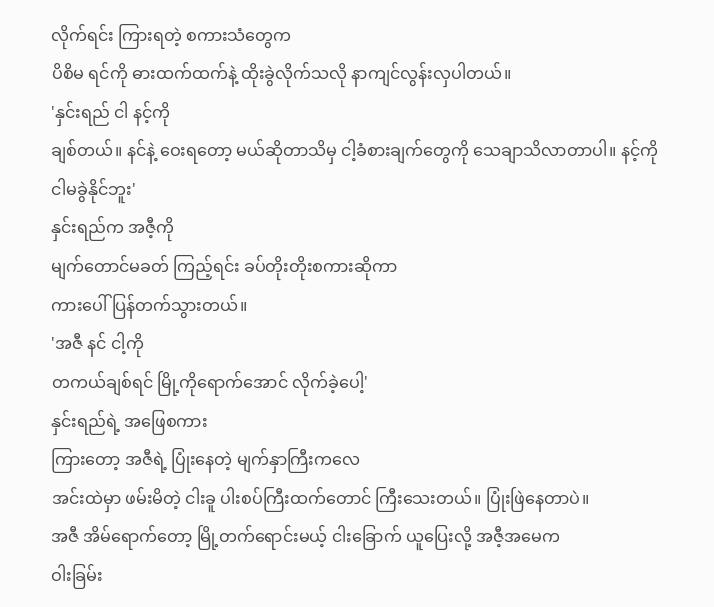လိုက်ရင်း ကြားရတဲ့ စကားသံတွေက
ပိစိမ ရင်ကို ဓားထက်ထက်နဲ့ ထိုးခွဲလိုက်သလို နာကျင်လွန်းလှပါတယ်။
'နှင်းရည် ငါ နင့်ကို
ချစ်တယ်။ နင်နဲ့ ဝေးရတော့ မယ်ဆိုတာသိမှ ငါ့ခံစားချက်တွေကို သေချာသိလာတာပါ။ နင့်ကို
ငါမခွဲနိုင်ဘူး'
နှင်းရည်က အဇီ့ကို
မျက်တောင်မခတ် ကြည့်ရင်း ခပ်တိုးတိုးစကားဆိုကာ
ကားပေါ်ပြန်တက်သွားတယ်။
'အဇီ နင် ငါ့ကို
တကယ်ချစ်ရင် မြို့ကိုရောက်အောင် လိုက်ခဲ့ပေါ့'
နှင်းရည်ရဲ့ အဖြေစကား
ကြားတော့ အဇီရဲ့ ပြုံးနေတဲ့ မျက်နှာကြီးကလေ
အင်းထဲမှာ ဖမ်းမိတဲ့ ငါးခူ ပါးစပ်ကြီးထက်တောင် ကြီးသေးတယ်။ ပြုံးဖြဲနေတာပဲ။
အဇီ အိမ်ရောက်တော့ မြို့တက်ရောင်းမယ့် ငါးခြောက် ယူပြေးလို့ အဇီ့အမေက
ဝါးခြမ်း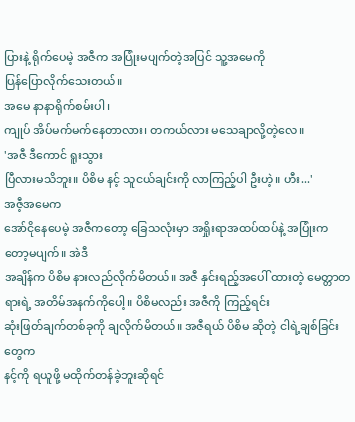ပြားနဲ့ ရိုက်ပေမဲ့ အဇီက အပြုံးမပျက်တဲ့အပြင် သူ့အမေကို
ပြန်ပြောလိုက်သေးတယ်။
အမေ နာနာရိုက်စမ်းပါ၊
ကျုပ် အိပ်မက်မက်နေတာလား၊ တကယ်လား မသေချာလို့တဲ့လေ။
'အဇီ ဒီကောင် ရူးသွား
ပြီလားမသိဘူး။ ပိစိမ နင့် သူငယ်ချင်းကို လာကြည့်ပါ ဦးဟဲ့။ ဟီး...'
အဇီ့အမေက
အော်ငိုနေပေမဲ့ အဇီကတော့ ခြေသလုံးမှာ အရှိုးရာအထပ်ထပ်နဲ့ အပြုံးကတော့မပျက်။ အဲဒီ
အချိန်က ပိစိမ နားလည်လိုက်မိတယ်။ အဇီ နှင်းရည့်အပေါ် ထားတဲ့ မေတ္တာတရားရဲ့ အတိမ်အနက်ကိုပေါ့။ ပိစိမလည်း အဇီကို ကြည့်ရင်း
ဆုံးဖြတ်ချက်တစ်ခုကို ချလိုက်မိတယ်။ အဇီရယ် ပိစိမ ဆိုတဲ့ ငါရဲ့ချစ်ခြင်းတွေက
နင့်ကို ရယူဖို့ မထိုက်တန်ခဲ့ဘူးဆိုရင်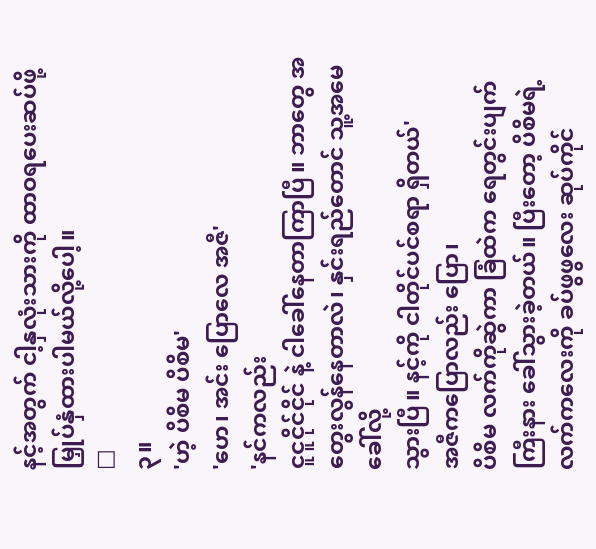နင့်အတွက် ငါ့နှလုံးသားကို ထာဝရပေးဆပ်ဖို့ မြှုပ်နှံထားပါမယ်လို့ပေါ့။
□
၃။
'ဟဲ့ ပိစိမ ပိစိမ'
'ဟေ၊ အင်း ပြောလေ အဇီ'
'နင်ကလည်း
ငူငူငိုင်ငိုင် နဲ့ ငါခေါ်နေတာကြာပြီ။ ဘာတွေ အတွေးလွန်နေတာလဲ၊ နှင်းရည်တောင် သူ့အမေခေါ်လို့
သွားပြီ။ နင့်ကို ငါတိုင်ပင်စရာ ရှိတယ်'
အဇီကပြောလည်း ပြော၊
ပိစိမ လက်ကိုဆွဲကာ ခြံထဲက ရေတွင်းပျက်ကြီးနား ခေါ်သွားခဲ့တယ်။ ပြီးတော့ ပိစိမရဲ့
လက်ကလေးကို ခပ်ဖွဖွလေး ဆုပ်ကိုင်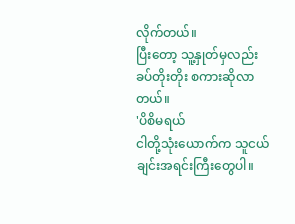လိုက်တယ်။
ပြီးတော့ သူ့နှုတ်မှလည်း ခပ်တိုးတိုး စကားဆိုလာတယ်။
'ပိစိမရယ်
ငါတို့သုံးယောက်က သူငယ်ချင်းအရင်းကြီးတွေပါ။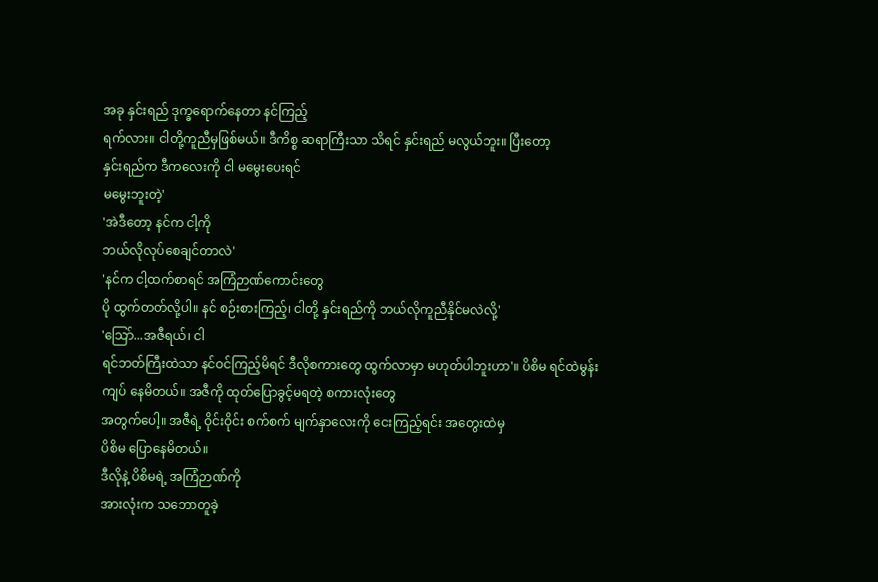အခု နှင်းရည် ဒုက္ခရောက်နေတာ နင်ကြည့်
ရက်လား။ ငါတို့ကူညီမှဖြစ်မယ်။ ဒီကိစ္စ ဆရာကြီးသာ သိရင် နှင်းရည် မလွယ်ဘူး။ ပြီးတော့
နှင်းရည်က ဒီကလေးကို ငါ မမွေးပေးရင်
မမွေးဘူးတဲ့'
'အဲဒီတော့ နင်က ငါ့ကို
ဘယ်လိုလုပ်စေချင်တာလဲ'
'နင်က ငါ့ထက်စာရင် အကြံဉာဏ်ကောင်းတွေ
ပို ထွက်တတ်လို့ပါ။ နင် စဉ်းစားကြည့်၊ ငါတို့ နှင်းရည်ကို ဘယ်လိုကူညီနိုင်မလဲလို့'
'သြော်...အဇီရယ်၊ ငါ
ရင်ဘတ်ကြီးထဲသာ နင်ဝင်ကြည့်မိရင် ဒီလိုစကားတွေ ထွက်လာမှာ မဟုတ်ပါဘူးဟာ'။ ပိစိမ ရင်ထဲမွန်းကျပ် နေမိတယ်။ အဇီကို ထုတ်ပြောခွင့်မရတဲ့ စကားလုံးတွေ
အတွက်ပေါ့။ အဇီရဲ့ ဝိုင်းဝိုင်း စက်စက် မျက်နှာလေးကို ငေးကြည့်ရင်း အတွေးထဲမှ
ပိစိမ ပြောနေမိတယ်။
ဒီလိုနဲ့ ပိစိမရဲ့ အကြံဉာဏ်ကို
အားလုံးက သဘောတူခဲ့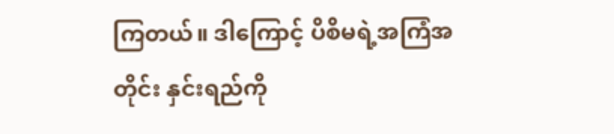ကြတယ်။ ဒါကြောင့် ပိစိမရဲ့အကြံအတိုင်း နှင်းရည်ကို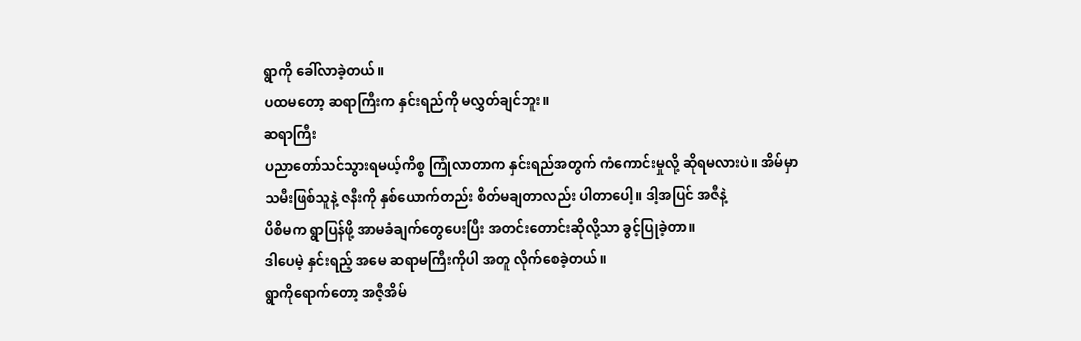ရွာကို ခေါ်လာခဲ့တယ်။
ပထမတော့ ဆရာကြီးက နှင်းရည်ကို မလွှတ်ချင်ဘူး။
ဆရာကြီး
ပညာတော်သင်သွားရမယ့်ကိစ္စ ကြုံလာတာက နှင်းရည်အတွက် ကံကောင်းမှုလို့ ဆိုရမလားပဲ။ အိမ်မှာ
သမီးဖြစ်သူနဲ့ ဇနီးကို နှစ်ယောက်တည်း စိတ်မချတာလည်း ပါတာပေါ့။ ဒါ့အပြင် အဇီနဲ့
ပိစိမက ရွာပြန်ဖို့ အာမခံချက်တွေပေးပြီး အတင်းတောင်းဆိုလို့သာ ခွင့်ပြုခဲ့တာ။
ဒါပေမဲ့ နှင်းရည့် အမေ ဆရာမကြီးကိုပါ အတူ လိုက်စေခဲ့တယ်။
ရွာကိုရောက်တော့ အဇီ့အိမ်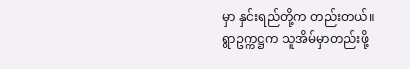မှာ နှင်းရည်တို့က တည်းတယ်။
ရွာဥက္ကဋ္ဌက သူအိမ်မှာတည်းဖို့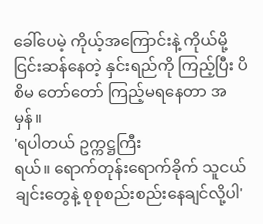ခေါ်ပေမဲ့ ကိုယ့်အကြောင်းနဲ့ ကိုယ်မို့
ငြင်းဆန်နေတဲ့ နှင်းရည်ကို ကြည့်ပြီး ပိစိမ တော်တော် ကြည့်မရနေတာ အမှန်။
'ရပါတယ် ဥက္ကဋ္ဌကြီး
ရယ်။ ရောက်တုန်းရောက်ခိုက် သူငယ်ချင်းတွေနဲ့ စုစုစည်းစည်းနေချင်လို့ပါ'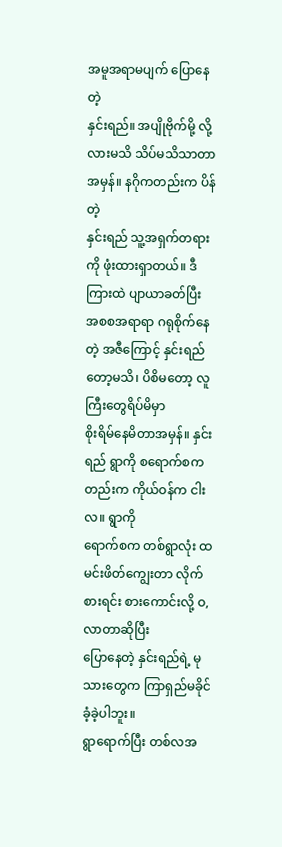အမူအရာမပျက် ပြောနေတဲ့
နှင်းရည်။ အပျိုဗိုက်မို့ လို့လားမသိ သိပ်မသိသာတာ အမှန်။ နဂိုကတည်းက ပိန်တဲ့
နှင်းရည် သူ့အရှက်တရားကို ဖုံးထားရှာတယ်။ ဒီကြားထဲ ပျာယာခတ်ပြီး
အစစအရာရာ ဂရုစိုက်နေတဲ့ အဇီကြောင့် နှင်းရည်တော့မသိ၊ ပိစိမတော့ လူကြီးတွေရိပ်မိမှာ
စိုးရိမ်နေမိတာအမှန်။ နှင်းရည် ရွာကို စရောက်စကတည်းက ကိုယ်ဝန်က ငါးလ။ ရွာကို
ရောက်စက တစ်ရွာလုံး ထမင်းဖိတ်ကျွေးတာ လိုက်စားရင်း စားကောင်းလို့ ဝ, လာတာဆိုပြီး
ပြောနေတဲ့ နှင်းရည်ရဲ့ မုသားတွေက ကြာရှည်မခိုင်ခံ့ခဲ့ပါဘူး။
ရွာရောက်ပြီး တစ်လအ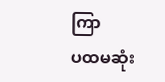ကြာ
ပထမဆုံး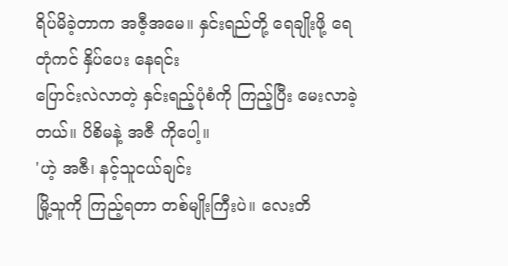ရိပ်မိခဲ့တာက အဇီ့အမေ။ နှင်းရည်တို့ ရေချိုးဖို့ ရေတုံကင် နှိပ်ပေး နေရင်း
ပြောင်းလဲလာတဲ့ နှင်းရည့်ပုံစံကို ကြည့်ပြီး မေးလာခဲ့တယ်။ ပိစိမနဲ့ အဇီ ကိုပေါ့။
'ဟဲ့ အဇီ၊ နင့်သူငယ်ချင်း
မြို့သူကို ကြည့်ရတာ တစ်မျိုးကြီးပဲ။ လေးတိ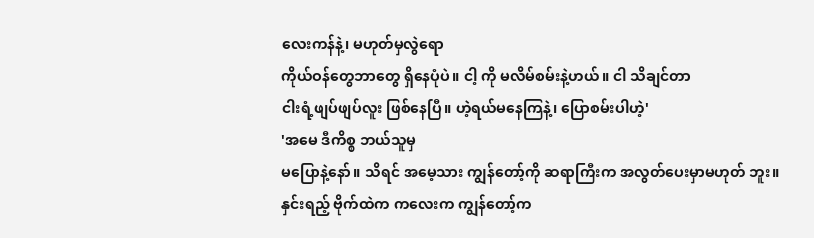လေးကန်နဲ့၊ မဟုတ်မှလွဲရော
ကိုယ်ဝန်တွေဘာတွေ ရှိနေပုံပဲ။ ငါ့ ကို မလိမ်စမ်းနဲ့ဟယ်။ ငါ သိချင်တာ
ငါးရံ့ဖျပ်ဖျပ်လူး ဖြစ်နေပြီ။ ဟဲ့ရယ်မနေကြနဲ့၊ ပြောစမ်းပါဟဲ့'
'အမေ ဒီကိစ္စ ဘယ်သူမှ
မပြောနဲ့နော်။ သိရင် အမေ့သား ကျွန်တော့်ကို ဆရာကြီးက အလွတ်ပေးမှာမဟုတ် ဘူး။
နှင်းရည့် ဗိုက်ထဲက ကလေးက ကျွန်တော့်က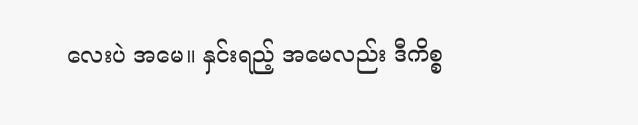လေးပဲ အမေ။ နှင်းရည့် အမေလည်း ဒီကိစ္စ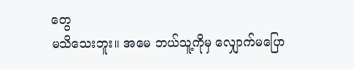တွေ
မသိသေးဘူး။ အမေ ဘယ်သူ့ကိုမှ လျှောက်မပြော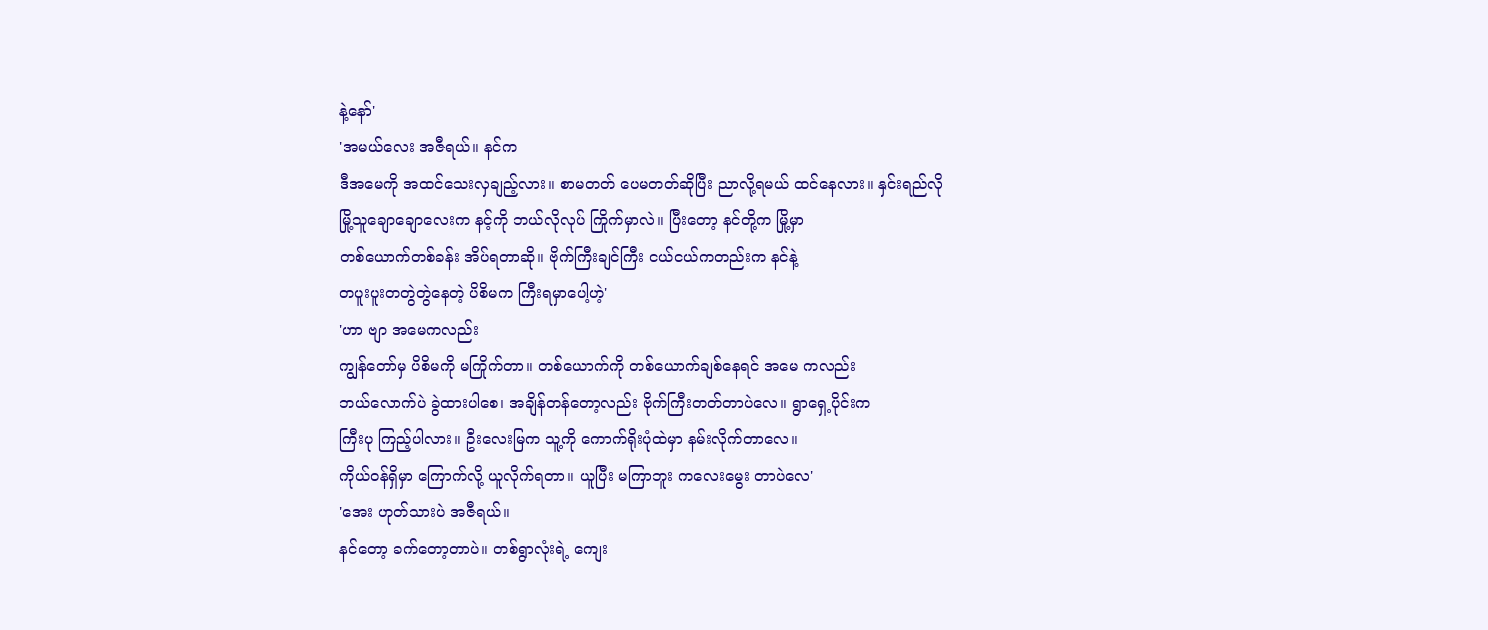နဲ့နော်'
'အမယ်လေး အဇီရယ်။ နင်က
ဒီအမေကို အထင်သေးလှချည့်လား။ စာမတတ် ပေမတတ်ဆိုပြီး ညာလို့ရမယ် ထင်နေလား။ နှင်းရည်လို
မြို့သူချောချောလေးက နင့်ကို ဘယ်လိုလုပ် ကြိုက်မှာလဲ။ ပြီးတော့ နင်တို့က မြို့မှာ
တစ်ယောက်တစ်ခန်း အိပ်ရတာဆို။ ဗိုက်ကြီးချင်ကြီး ငယ်ငယ်ကတည်းက နင်နဲ့
တပူးပူးတတွဲတွဲနေတဲ့ ပိစိမက ကြီးရမှာပေါ့ဟဲ့'
'ဟာ ဗျာ အမေကလည်း
ကျွန်တော်မှ ပိစိမကို မကြိုက်တာ။ တစ်ယောက်ကို တစ်ယောက်ချစ်နေရင် အမေ ကလည်း
ဘယ်လောက်ပဲ ခွဲထားပါစေ၊ အချိန်တန်တော့လည်း ဗိုက်ကြီးတတ်တာပဲလေ။ ရွာရှေ့ပိုင်းက
ကြီးပု ကြည့်ပါလား။ ဦးလေးမြက သူ့ကို ကောက်ရိုးပုံထဲမှာ နမ်းလိုက်တာလေ။
ကိုယ်ဝန်ရှိမှာ ကြောက်လို့ ယူလိုက်ရတာ။ ယူပြီး မကြာဘူး ကလေးမွေး တာပဲလေ'
'အေး ဟုတ်သားပဲ အဇီရယ်။
နင်တော့ ခက်တော့တာပဲ။ တစ်ရွာလုံးရဲ့ ကျေး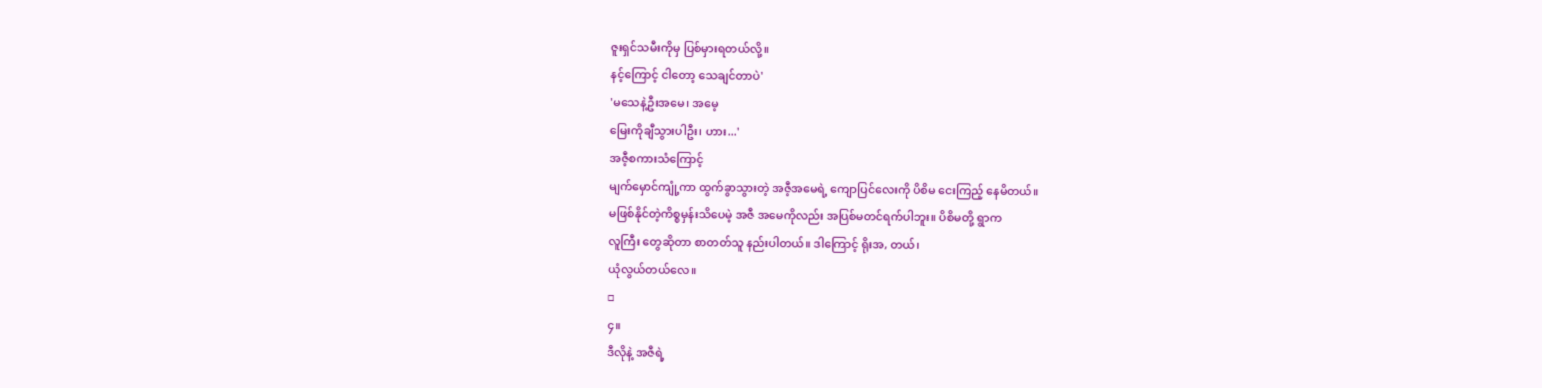ဇူးရှင်သမီးကိုမှ ပြစ်မှားရတယ်လို့။
နင့်ကြောင့် ငါတော့ သေချင်တာပဲ'
'မသေနဲ့ဦးအမေ၊ အမေ့
မြေးကိုချီသွားပါဦး၊ ဟား...'
အဇီ့စကားသံကြောင့်
မျက်မှောင်ကျုံ့ကာ ထွက်ခွာသွားတဲ့ အဇီ့အမေရဲ့ ကျောပြင်လေးကို ပိစိမ ငေးကြည့် နေမိတယ်။
မဖြစ်နိုင်တဲ့ကိစ္စမှန်းသိပေမဲ့ အဇီ အမေကိုလည်း အပြစ်မတင်ရက်ပါဘူး။ ပိစိမတို့ ရွာက
လူကြီး တွေဆိုတာ စာတတ်သူ နည်းပါတယ်။ ဒါကြောင့် ရိုးအ, တယ်၊
ယုံလွယ်တယ်လေ။
□
၄။
ဒီလိုနဲ့ အဇီရဲ့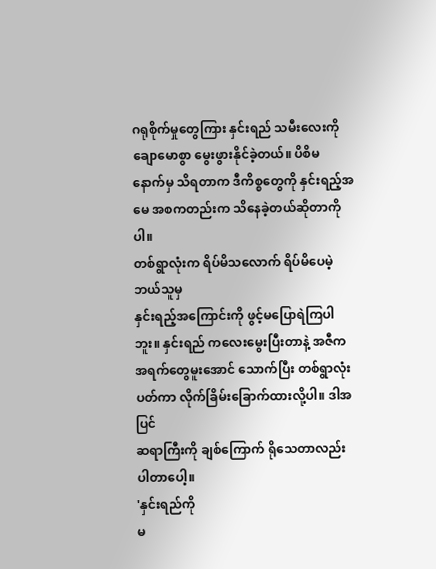ဂရုစိုက်မှုတွေကြား နှင်းရည် သမီးလေးကို ချောမောစွာ မွေးဖွားနိုင်ခဲ့တယ်။ ပိစိမ
နောက်မှ သိရတာက ဒီကိစ္စတွေကို နှင်းရည့်အမေ အစကတည်းက သိနေခဲ့တယ်ဆိုတာကိုပါ။
တစ်ရွာလုံးက ရိပ်မိသလောက် ရိပ်မိပေမဲ့ ဘယ်သူမှ
နှင်းရည့်အကြောင်းကို ဖွင့်မပြောရဲကြပါဘူး။ နှင်းရည် ကလေးမွေးပြီးတာနဲ့ အဇီက
အရက်တွေမူးအောင် သောက်ပြီး တစ်ရွာလုံးပတ်ကာ လိုက်ခြိမ်းခြောက်ထားလို့ပါ။ ဒါအပြင်
ဆရာကြီးကို ချစ်ကြောက် ရိုသေတာလည်း ပါတာပေါ့။
'နှင်းရည်ကို
မ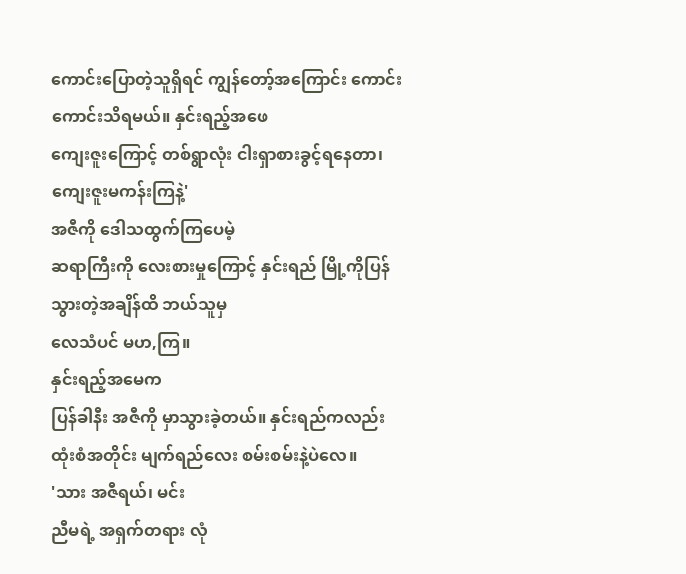ကောင်းပြောတဲ့သူရှိရင် ကျွန်တော့်အကြောင်း ကောင်းကောင်းသိရမယ်။ နှင်းရည့်အဖေ
ကျေးဇူးကြောင့် တစ်ရွာလုံး ငါးရှာစားခွင့်ရနေတာ၊ ကျေးဇူးမကန်းကြနဲ့'
အဇီကို ဒေါသထွက်ကြပေမဲ့
ဆရာကြီးကို လေးစားမှုကြောင့် နှင်းရည် မြို့ကိုပြန်သွားတဲ့အချိန်ထိ ဘယ်သူမှ
လေသံပင် မဟ,ကြ။
နှင်းရည့်အမေက
ပြန်ခါနီး အဇီကို မှာသွားခဲ့တယ်။ နှင်းရည်ကလည်း ထုံးစံအတိုင်း မျက်ရည်လေး စမ်းစမ်းနဲ့ပဲလေ။
'သား အဇီရယ်၊ မင်း
ညီမရဲ့ အရှက်တရား လုံ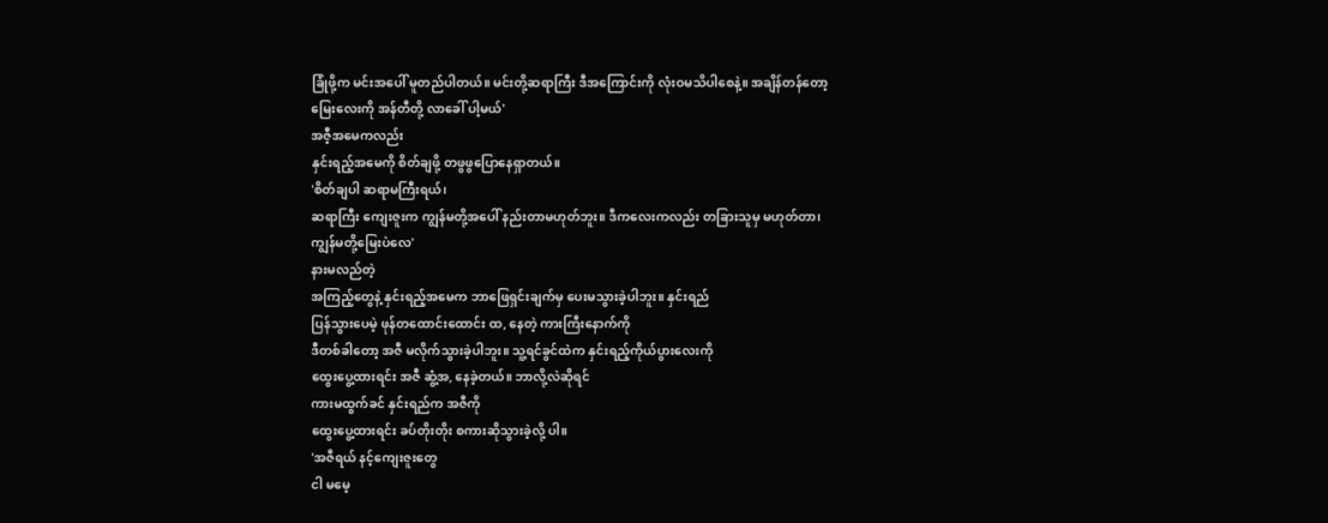ခြုံဖို့က မင်းအပေါ် မူတည်ပါတယ်။ မင်းတို့ဆရာကြီး ဒီအကြောင်းကို လုံးဝမသိပါစေနဲ့။ အချိန်တန်တော့
မြေးလေးကို အန်တီတို့ လာခေါ် ပါ့မယ်'
အဇီ့အမေကလည်း
နှင်းရည့်အမေကို စိတ်ချဖို့ တဖွဖွပြောနေရှာတယ်။
'စိတ်ချပါ ဆရာမကြီးရယ်၊
ဆရာကြီး ကျေးဇူးက ကျွန်မတို့အပေါ် နည်းတာမဟုတ်ဘူး။ ဒီကလေးကလည်း တခြားသူမှ မဟုတ်တာ၊
ကျွန်မတို့မြေးပဲလေ'
နားမလည်တဲ့
အကြည့်တွေနဲ့ နှင်းရည့်အမေက ဘာဖြေရှင်းချက်မှ ပေးမသွားခဲ့ပါဘူး။ နှင်းရည်
ပြန်သွားပေမဲ့ ဖုန်တထောင်းထောင်း ထ, နေတဲ့ ကားကြီးနောက်ကို
ဒီတစ်ခါတော့ အဇီ မလိုက်သွားခဲ့ပါဘူး။ သူ့ရင်ခွင်ထဲက နှင်းရည့်ကိုယ်ပွားလေးကို
ထွေးပွေ့ထားရင်း အဇီ ဆွံ့အ, နေခဲ့တယ်။ ဘာလို့လဲဆိုရင်
ကားမထွက်ခင် နှင်းရည်က အဇီကို
ထွေးပွေ့ထားရင်း ခပ်တိုးတိုး စကားဆိုသွားခဲ့လို့ ပါ။
'အဇီရယ် နင့်ကျေးဇူးတွေ
ငါ မမေ့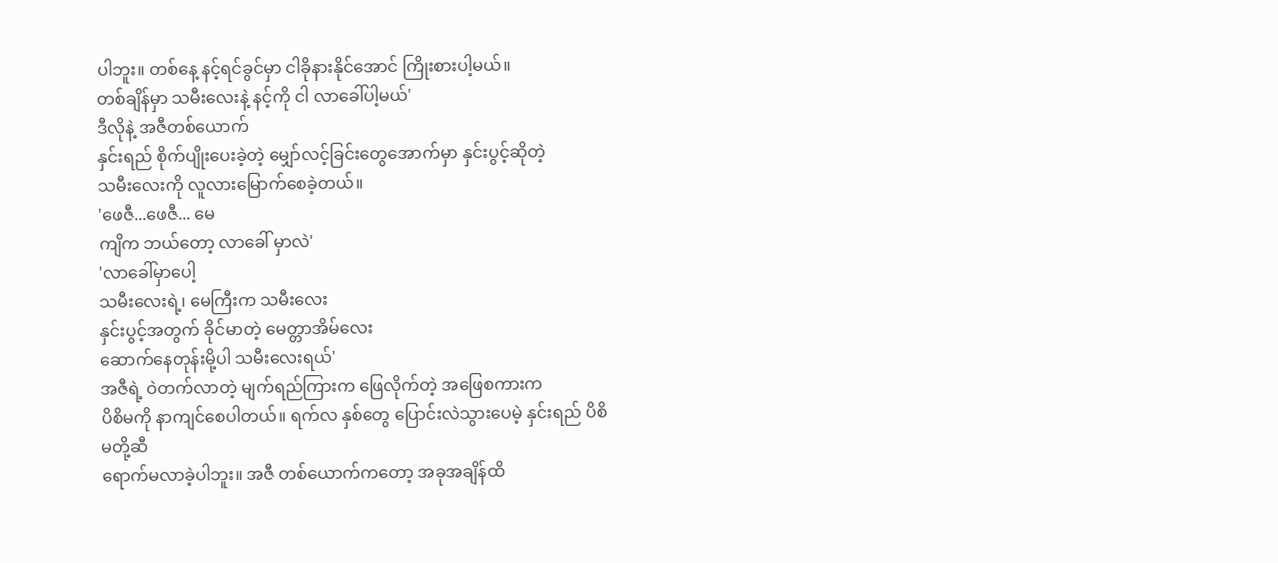ပါဘူး။ တစ်နေ့ နင့်ရင်ခွင်မှာ ငါခိုနားနိုင်အောင် ကြိုးစားပါ့မယ်။
တစ်ချိန်မှာ သမီးလေးနဲ့ နင့်ကို ငါ လာခေါ်ပါ့မယ်'
ဒီလိုနဲ့ အဇီတစ်ယောက်
နှင်းရည် စိုက်ပျိုးပေးခဲ့တဲ့ မျှော်လင့်ခြင်းတွေအောက်မှာ နှင်းပွင့်ဆိုတဲ့
သမီးလေးကို လူလားမြောက်စေခဲ့တယ်။
'ဖေဇီ...ဖေဇီ... မေ
ကျိက ဘယ်တော့ လာခေါ် မှာလဲ'
'လာခေါ်မှာပေါ့
သမီးလေးရဲ့၊ မေကြီးက သမီးလေး
နှင်းပွင့်အတွက် ခိုင်မာတဲ့ မေတ္တာအိမ်လေး
ဆောက်နေတုန်းမို့ပါ သမီးလေးရယ်'
အဇီရဲ့ ဝဲတက်လာတဲ့ မျက်ရည်ကြားက ဖြေလိုက်တဲ့ အဖြေစကားက
ပိစိမကို နာကျင်စေပါတယ်။ ရက်လ နှစ်တွေ ပြောင်းလဲသွားပေမဲ့ နှင်းရည် ပိစိမတို့ဆီ
ရောက်မလာခဲ့ပါဘူး။ အဇီ တစ်ယောက်ကတော့ အခုအချိန်ထိ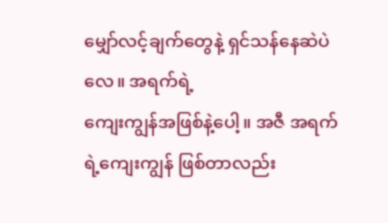မျှော်လင့်ချက်တွေနဲ့ ရှင်သန်နေဆဲပဲလေ။ အရက်ရဲ့
ကျေးကျွန်အဖြစ်နဲ့ပေါ့။ အဇီ အရက်ရဲ့ကျေးကျွန် ဖြစ်တာလည်း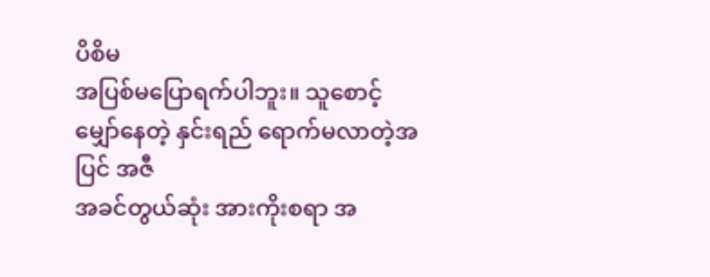ပိစိမ
အပြစ်မပြောရက်ပါဘူး။ သူစောင့်မျှော်နေတဲ့ နှင်းရည် ရောက်မလာတဲ့အပြင် အဇီ
အခင်တွယ်ဆုံး အားကိုးစရာ အ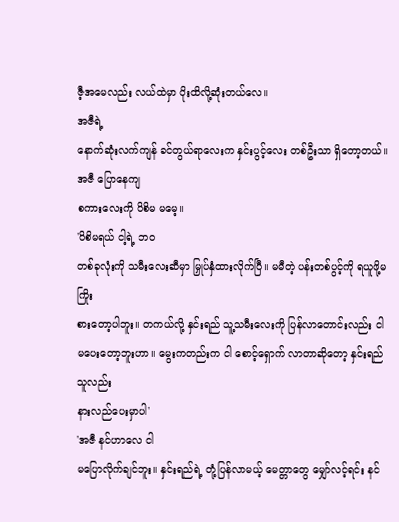ဇီ့အမေလည်း လယ်ထဲမှာ ပိုးထိလို့ဆုံးတယ်လေ။
အဇီရဲ့
နောက်ဆုံးလက်ကျန် ခင်တွယ်ရာလေးက နှင်းပွင့်လေး တစ်ဦးသာ ရှိတော့တယ်။ အဇီ ပြောနေကျ
စကားလေးကို ပိစိမ မမေ့။
'ပိစိမရယ် ငါ့ရဲ့ ဘဝ
တစ်ခုလုံးကို သမီးလေးဆီမှာ မြှုပ်နှံထားလိုက်ပြီ။ မမီတဲ့ ပန်းတစ်ပွင့်ကို ရယူဖို့မကြိုး
စားတော့ပါဘူး။ တကယ်လို့ နှင်းရည် သူ့သမီးလေးကို ပြန်လာတောင်းလည်း ငါ
မပေးတော့ဘူးဟာ။ မွေးကတည်းက ငါ စောင့်ရှောက် လာတာဆိုတော့ နှင်းရည် သူလည်း
နားလည်ပေးမှာပါ'
'အဇီ နင်ဟာလေ ငါ
မပြောလိုက်ချင်ဘူး။ နှင်းရည်ရဲ့ တုံ့ပြန်လာမယ့် မေတ္တာတွေ မျှော်လင့်ရင်း နင်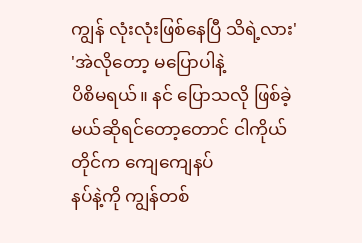ကျွန် လုံးလုံးဖြစ်နေပြီ သိရဲ့လား'
'အဲလိုတော့ မပြောပါနဲ့
ပိစိမရယ်။ နင် ပြောသလို ဖြစ်ခဲ့မယ်ဆိုရင်တော့တောင် ငါကိုယ်တိုင်က ကျေကျေနပ်
နပ်နဲ့ကို ကျွန်တစ်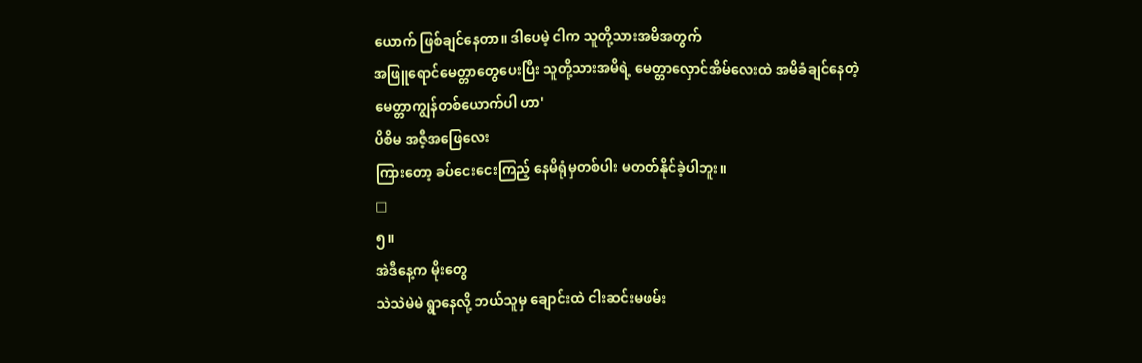ယောက် ဖြစ်ချင်နေတာ။ ဒါပေမဲ့ ငါက သူတို့သားအမိအတွက်
အဖြူရောင်မေတ္တာတွေပေးပြီး သူတို့သားအမိရဲ့ မေတ္တာလှောင်အိမ်လေးထဲ အမိခံချင်နေတဲ့
မေတ္တာကျွန်တစ်ယောက်ပါ ဟာ'
ပိစိမ အဇီ့အဖြေလေး
ကြားတော့ ခပ်ငေးငေးကြည့် နေမိရုံမှတစ်ပါး မတတ်နိုင်ခဲ့ပါဘူး။
□
၅။
အဲဒီနေ့က မိုးတွေ
သဲသဲမဲမဲ ရွာနေလို့ ဘယ်သူမှ ချောင်းထဲ ငါးဆင်းမဖမ်း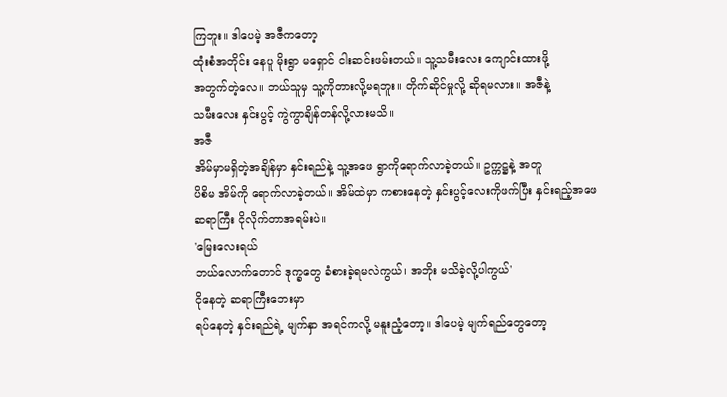ကြဘူး။ ဒါပေမဲ့ အဇီကတော့
ထုံးစံအတိုင်း နေပူ မိုးရွာ မရှောင် ငါးဆင်းဖမ်းတယ်။ သူ့သမီးလေး ကျောင်းထားဖို့
အတွက်တဲ့လေ။ ဘယ်သူမှ သူ့ကိုတားလို့မရဘူး။ တိုက်ဆိုင်မှုလို့ ဆိုရမလား။ အဇီနဲ့
သမီးလေး နှင်းပွင့် ကွဲကွာချိန်တန်လို့လားမသိ။
အဇီ
အိမ်မှာမရှိတဲ့အချိန်မှာ နှင်းရည်နဲ့ သူ့အဖေ ရွာကိုရောက်လာခဲ့တယ်။ ဥက္ကဋ္ဌနဲ့ အတူ
ပိစိမ အိမ်ကို ရောက်လာခဲ့တယ်။ အိမ်ထဲမှာ ကစားနေတဲ့ နှင်းပွင့်လေးကိုဖက်ပြီး နှင်းရည့်အဖေ
ဆရာကြီး ငိုလိုက်တာအရမ်းပဲ။
'မြေးလေးရယ်
ဘယ်လောက်တောင် ဒုက္ခတွေ ခံစားခဲ့ရမလဲကွယ်၊ အဘိုး မသိခဲ့လို့ပါကွယ်'
ငိုနေတဲ့ ဆရာကြီးဘေးမှာ
ရပ်နေတဲ့ နှင်းရည်ရဲ့ မျက်နှာ အရင်ကလို့ မနူးညံ့တော့။ ဒါပေမဲ့ မျက်ရည်တွေတော့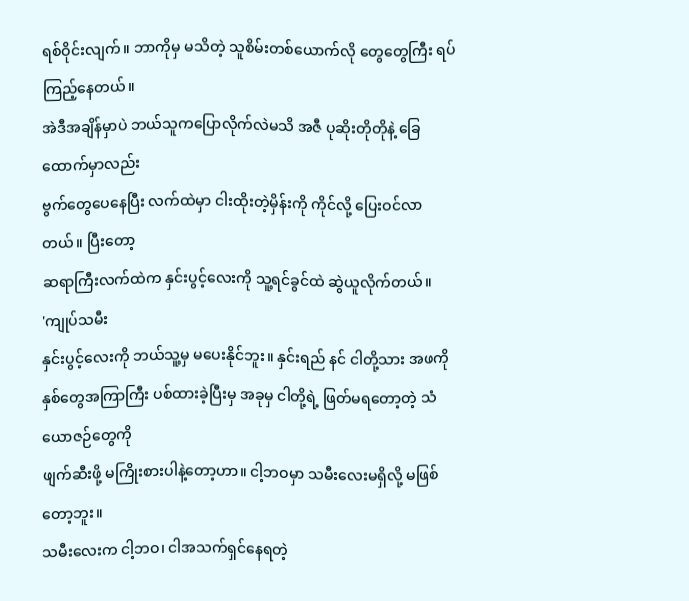ရစ်ဝိုင်းလျက်။ ဘာကိုမှ မသိတဲ့ သူစိမ်းတစ်ယောက်လို တွေတွေကြီး ရပ်ကြည့်နေတယ်။
အဲဒီအချိန်မှာပဲ ဘယ်သူကပြောလိုက်လဲမသိ အဇီ ပုဆိုးတိုတိုနဲ့ ခြေထောက်မှာလည်း
ဗွက်တွေပေနေပြီး လက်ထဲမှာ ငါးထိုးတဲ့မှိန်းကို ကိုင်လို့ ပြေးဝင်လာတယ်။ ပြီးတော့
ဆရာကြီးလက်ထဲက နှင်းပွင့်လေးကို သူ့ရင်ခွင်ထဲ ဆွဲယူလိုက်တယ်။
'ကျုပ်သမီး
နှင်းပွင့်လေးကို ဘယ်သူ့မှ မပေးနိုင်ဘူး။ နှင်းရည် နင် ငါတို့သား အဖကို
နှစ်တွေအကြာကြီး ပစ်ထားခဲ့ပြီးမှ အခုမှ ငါတို့ရဲ့ ဖြတ်မရတော့တဲ့ သံယောဇဉ်တွေကို
ဖျက်ဆီးဖို့ မကြိုးစားပါနဲ့တော့ဟာ။ ငါ့ဘဝမှာ သမီးလေးမရှိလို့ မဖြစ်တော့ဘူး။
သမီးလေးက ငါ့ဘဝ၊ ငါအသက်ရှင်နေရတဲ့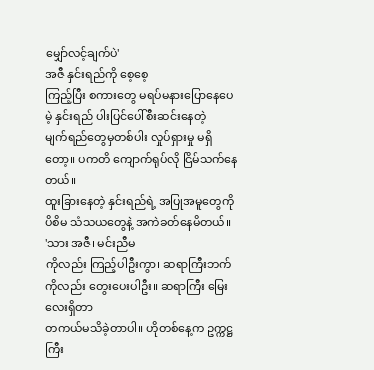မျှော်လင့်ချက်ပဲ'
အဇီ နှင်းရည်ကို စေ့စေ့
ကြည့်ပြီး စကားတွေ မရပ်မနားပြောနေပေမဲ့ နှင်းရည် ပါးပြင်ပေါ်စီးဆင်းနေတဲ့
မျက်ရည်တွေမှတစ်ပါး လှုပ်ရှားမှု မရှိတော့။ ပကတိ ကျောက်ရုပ်လို ငြိမ်သက်နေတယ်။
ထူးခြားနေတဲ့ နှင်းရည်ရဲ့ အပြုအမူတွေကို ပိစိမ သံသယတွေနဲ့ အကဲခတ်နေမိတယ်။
'သား အဇီ၊ မင်းညီမ
ကိုလည်း ကြည့်ပါဦးကွာ၊ ဆရာကြီးဘက်ကိုလည်း တွေးပေးပါဦး။ ဆရာကြီး မြေးလေးရှိတာ
တကယ်မသိခဲ့တာပါ။ ဟိုတစ်နေ့က ဥက္ကဋ္ဌကြီး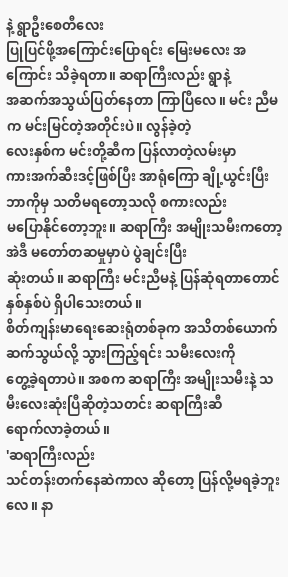နဲ့ ရွာဦးစေတီလေး
ပြုပြင်ဖို့အကြောင်းပြောရင်း မြေးမလေး အကြောင်း သိခဲ့ရတာ။ ဆရာကြီးလည်း ရွာနဲ့
အဆက်အသွယ်ပြတ်နေတာ ကြာပြီလေ။ မင်း ညီမက မင်းမြင်တဲ့အတိုင်းပဲ။ လွန်ခဲ့တဲ့
လေးနှစ်က မင်းတို့ဆီက ပြန်လာတဲ့လမ်းမှာ
ကားအက်ဆီးဒင့်ဖြစ်ပြီး အာရုံကြော ချို့ယွင်းပြီး ဘာကိုမှ သတိမရတော့သလို စကားလည်း
မပြောနိုင်တော့ဘူး။ ဆရာကြီး အမျိုးသမီးကတော့ အဲဒီ မတော်တဆမှုမှာပဲ ပွဲချင်းပြီး
ဆုံးတယ်။ ဆရာကြီး မင်းညီမနဲ့ ပြန်ဆုံရတာတောင် နှစ်နှစ်ပဲ ရှိပါသေးတယ်။
စိတ်ကျန်းမာရေးဆေးရုံတစ်ခုက အသိတစ်ယောက်ဆက်သွယ်လို့ သွားကြည့်ရင်း သမီးလေးကို
တွေ့ခဲ့ရတာပဲ။ အစက ဆရာကြီး အမျိုးသမီးနဲ့ သမီးလေးဆုံးပြီဆိုတဲ့သတင်း ဆရာကြီးဆီ
ရောက်လာခဲ့တယ်။
'ဆရာကြီးလည်း
သင်တန်းတက်နေဆဲကာလ ဆိုတော့ ပြန်လို့မရခဲ့ဘူးလေ။ နာ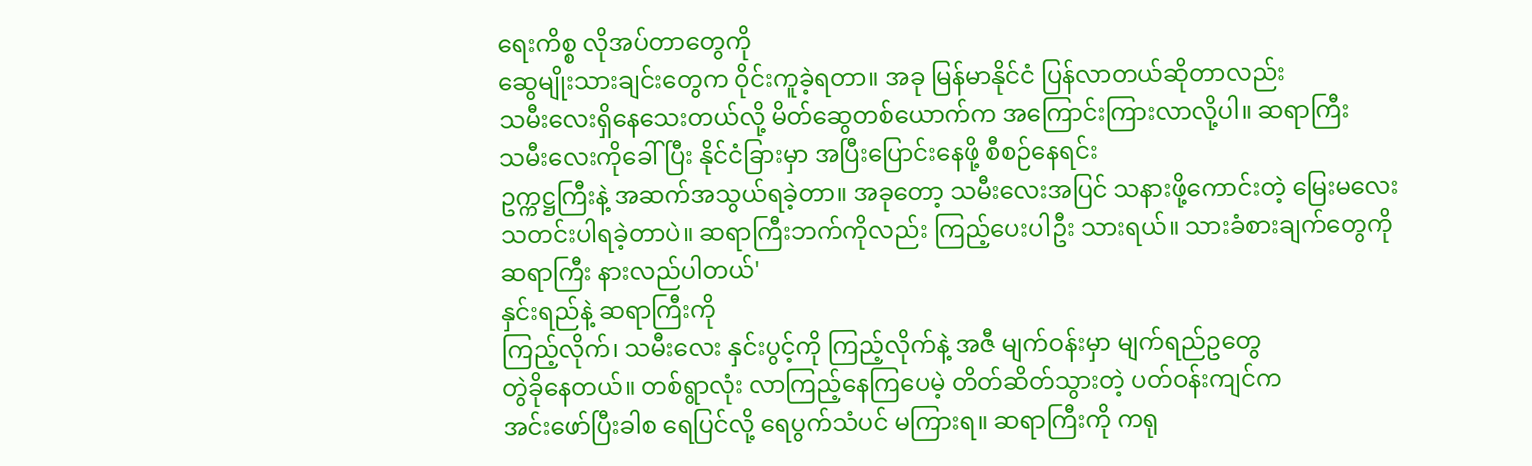ရေးကိစ္စ လိုအပ်တာတွေကို
ဆွေမျိုးသားချင်းတွေက ဝိုင်းကူခဲ့ရတာ။ အခု မြန်မာနိုင်ငံ ပြန်လာတယ်ဆိုတာလည်း
သမီးလေးရှိနေသေးတယ်လို့ မိတ်ဆွေတစ်ယောက်က အကြောင်းကြားလာလို့ပါ။ ဆရာကြီး
သမီးလေးကိုခေါ် ပြီး နိုင်ငံခြားမှာ အပြီးပြောင်းနေဖို့ စီစဉ်နေရင်း
ဥက္ကဋ္ဌကြီးနဲ့ အဆက်အသွယ်ရခဲ့တာ။ အခုတော့ သမီးလေးအပြင် သနားဖို့ကောင်းတဲ့ မြေးမလေး
သတင်းပါရခဲ့တာပဲ။ ဆရာကြီးဘက်ကိုလည်း ကြည့်ပေးပါဦး သားရယ်။ သားခံစားချက်တွေကို
ဆရာကြီး နားလည်ပါတယ်'
နှင်းရည်နဲ့ ဆရာကြီးကို
ကြည့်လိုက်၊ သမီးလေး နှင်းပွင့်ကို ကြည့်လိုက်နဲ့ အဇီ မျက်ဝန်းမှာ မျက်ရည်ဥတွေ
တွဲခိုနေတယ်။ တစ်ရွာလုံး လာကြည့်နေကြပေမဲ့ တိတ်ဆိတ်သွားတဲ့ ပတ်ဝန်းကျင်က
အင်းဖော်ပြီးခါစ ရေပြင်လို့ ရေပွက်သံပင် မကြားရ။ ဆရာကြီးကို ကရု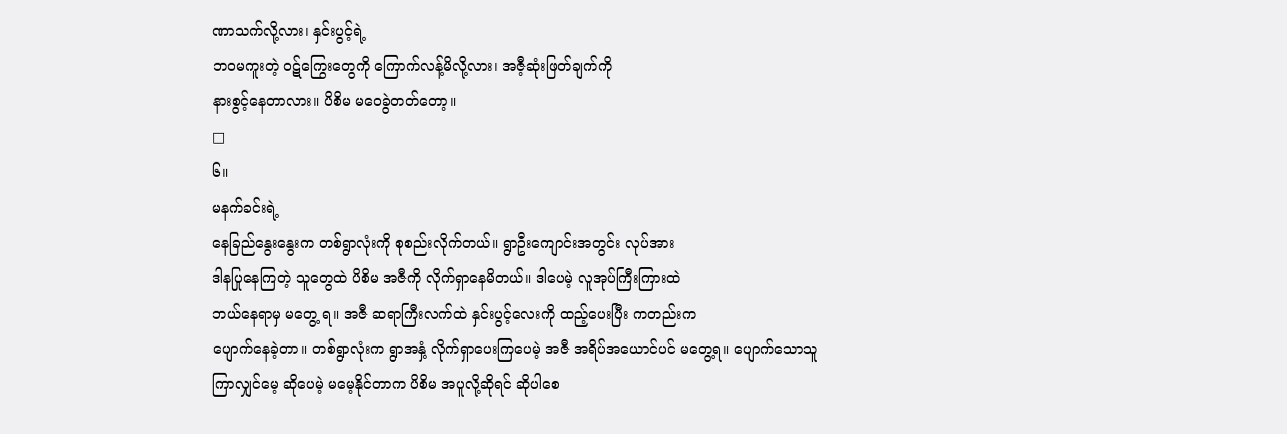ဏာသက်လို့လား၊ နှင်းပွင့်ရဲ့
ဘဝမကူးတဲ့ ဝဋ်ကြွေးတွေကို ကြောက်လန့်မိလို့လား၊ အဇီ့ဆုံးဖြတ်ချက်ကို
နားစွင့်နေတာလား။ ပိစိမ မဝေခွဲတတ်တော့။
□
၆။
မနက်ခင်းရဲ့
နေခြည်နွေးနွေးက တစ်ရွာလုံးကို စုစည်းလိုက်တယ်။ ရွာဦးကျောင်းအတွင်း လုပ်အား
ဒါနပြုနေကြတဲ့ သူတွေထဲ ပိစိမ အဇီကို လိုက်ရှာနေမိတယ်။ ဒါပေမဲ့ လူအုပ်ကြီးကြားထဲ
ဘယ်နေရာမှ မတွေ့ ရ။ အဇီ ဆရာကြီးလက်ထဲ နှင်းပွင့်လေးကို ထည့်ပေးပြီး ကတည်းက
ပျောက်နေခဲ့တာ။ တစ်ရွာလုံးက ရွာအနှံ့ လိုက်ရှာပေးကြပေမဲ့ အဇီ အရိပ်အယောင်ပင် မတွေ့ရ။ ပျောက်သောသူ
ကြာလျှင်မေ့ ဆိုပေမဲ့ မမေ့နိုင်တာက ပိစိမ အပူလို့ဆိုရင် ဆိုပါစေ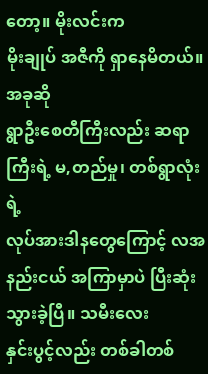တော့။ မိုးလင်းက
မိုးချုပ် အဇီကို ရှာနေမိတယ်။
အခုဆို
ရွာဦးစေတီကြီးလည်း ဆရာကြီးရဲ့ မ,တည်မှု၊ တစ်ရွာလုံးရဲ့
လုပ်အားဒါနတွေကြောင့် လအနည်းငယ် အကြာမှာပဲ ပြီးဆုံးသွားခဲ့ပြီ။ သမီးလေး
နှင်းပွင့်လည်း တစ်ခါတစ်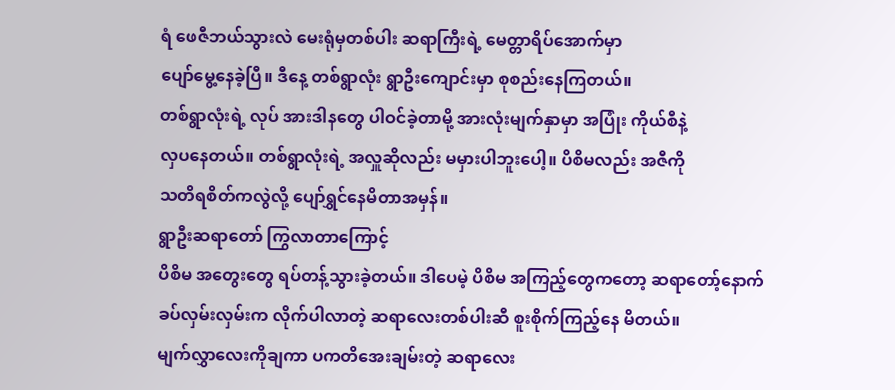ရံ ဖေဇီဘယ်သွားလဲ မေးရုံမှတစ်ပါး ဆရာကြီးရဲ့ မေတ္တာရိပ်အောက်မှာ
ပျော်မွေ့နေခဲ့ပြီ။ ဒီနေ့ တစ်ရွာလုံး ရွာဦးကျောင်းမှာ စုစည်းနေကြတယ်။
တစ်ရွာလုံးရဲ့ လုပ် အားဒါနတွေ ပါဝင်ခဲ့တာမို့ အားလုံးမျက်နှာမှာ အပြုံး ကိုယ်စီနဲ့
လှပနေတယ်။ တစ်ရွာလုံးရဲ့ အလှူဆိုလည်း မမှားပါဘူးပေါ့။ ပိစိမလည်း အဇီကို
သတိရစိတ်ကလွဲလို့ ပျော်ရွှင်နေမိတာအမှန်။
ရွာဦးဆရာတော် ကြွလာတာကြောင့်
ပိစိမ အတွေးတွေ ရပ်တန့်သွားခဲ့တယ်။ ဒါပေမဲ့ ပိစိမ အကြည့်တွေကတော့ ဆရာတော့်နောက်
ခပ်လှမ်းလှမ်းက လိုက်ပါလာတဲ့ ဆရာလေးတစ်ပါးဆီ စူးစိုက်ကြည့်နေ မိတယ်။
မျက်လွှာလေးကိုချကာ ပကတိအေးချမ်းတဲ့ ဆရာလေး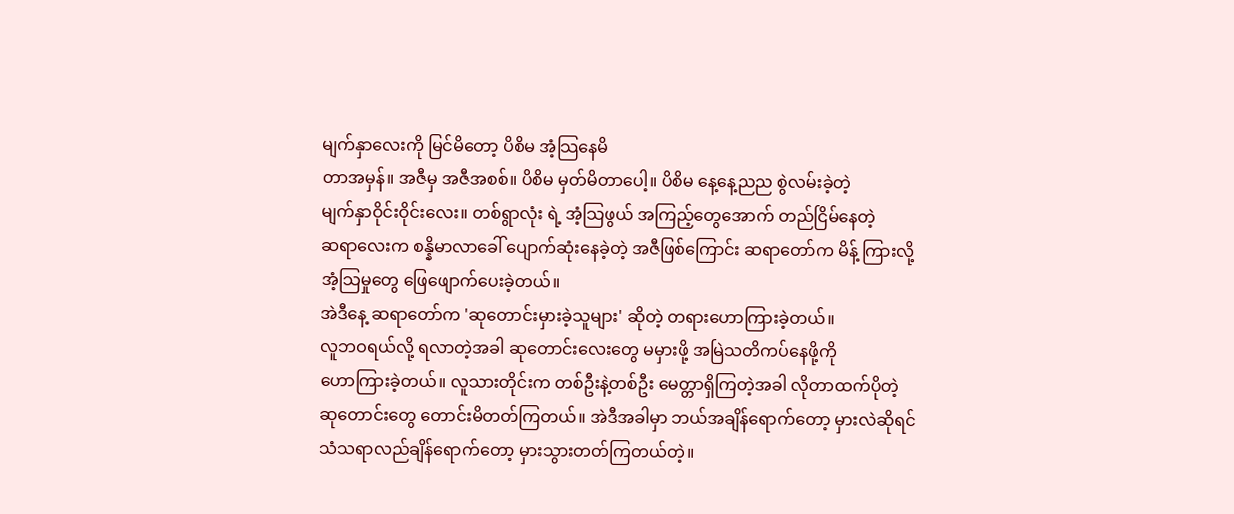မျက်နှာလေးကို မြင်မိတော့ ပိစိမ အံ့သြနေမိ
တာအမှန်။ အဇီမှ အဇီအစစ်။ ပိစိမ မှတ်မိတာပေါ့။ ပိစိမ နေ့နေ့ညည စွဲလမ်းခဲ့တဲ့
မျက်နှာဝိုင်းဝိုင်းလေး။ တစ်ရွာလုံး ရဲ့ အံ့သြဖွယ် အကြည့်တွေအောက် တည်ငြိမ်နေတဲ့
ဆရာလေးက စန္နိမာလာခေါ် ပျောက်ဆုံးနေခဲ့တဲ့ အဇီဖြစ်ကြောင်း ဆရာတော်က မိန့် ကြားလို့
အံ့သြမှုတွေ ဖြေဖျောက်ပေးခဲ့တယ်။
အဲဒီနေ့ ဆရာတော်က 'ဆုတောင်းမှားခဲ့သူများ' ဆိုတဲ့ တရားဟောကြားခဲ့တယ်။
လူဘဝရယ်လို့ ရလာတဲ့အခါ ဆုတောင်းလေးတွေ မမှားဖို့ အမြဲသတိကပ်နေဖို့ကို
ဟောကြားခဲ့တယ်။ လူသားတိုင်းက တစ်ဦးနဲ့တစ်ဦး မေတ္တာရှိကြတဲ့အခါ လိုတာထက်ပိုတဲ့
ဆုတောင်းတွေ တောင်းမိတတ်ကြတယ်။ အဲဒီအခါမှာ ဘယ်အချိန်ရောက်တော့ မှားလဲဆိုရင်
သံသရာလည်ချိန်ရောက်တော့ မှားသွားတတ်ကြတယ်တဲ့။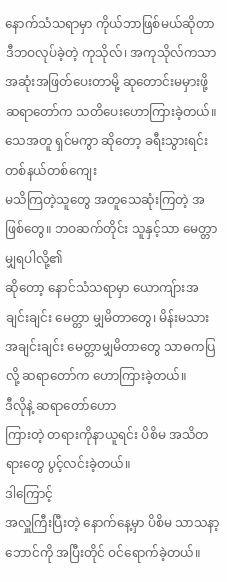နောက်သံသရာမှာ ကိုယ်ဘာဖြစ်မယ်ဆိုတာ
ဒီဘဝလုပ်ခဲ့တဲ့ ကုသိုလ်၊ အကုသိုလ်ကသာ အဆုံးအဖြတ်ပေးတာမို့ ဆုတောင်းမမှားဖို့
ဆရာတော်က သတိပေးဟောကြားခဲ့တယ်။ သေအတူ ရှင်မကွာ ဆိုတော့ ခရီးသွားရင်း တစ်နယ်တစ်ကျေး
မသိကြတဲ့သူတွေ အတူသေဆုံးကြတဲ့ အဖြစ်တွေ။ ဘဝဆက်တိုင်း သူနှင့်သာ မေတ္တာမျှရပါလို့၏
ဆိုတော့ နောင်သံသရာမှာ ယောကျ်ားအချင်းချင်း မေတ္တာ မျှမိတာတွေ၊ မိန်းမသား
အချင်းချင်း မေတ္တာမျှမိတာတွေ သာဓကပြလို့ ဆရာတော်က ဟောကြားခဲ့တယ်။
ဒီလိုနဲ့ ဆရာတော်ဟော
ကြားတဲ့ တရားကိုနာယူရင်း ပိစိမ အသိတရားတွေ ပွင့်လင်းခဲ့တယ်။
ဒါကြောင့်
အလှူကြီးပြီးတဲ့ နောက်နေ့မှာ ပိစိမ သာသနာ့ဘောင်ကို အပြီးတိုင် ဝင်ရောက်ခဲ့တယ်။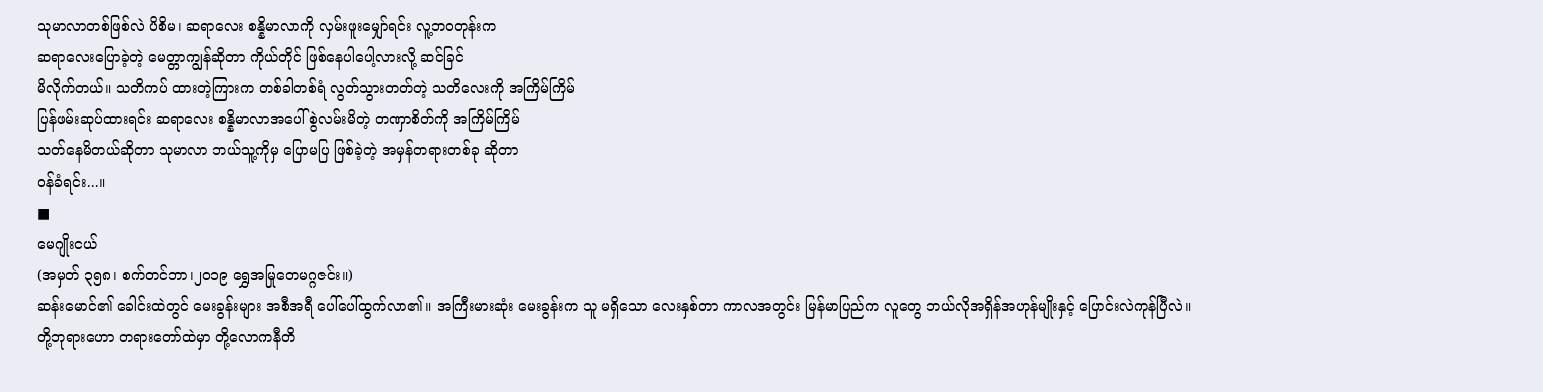သုမာလာတစ်ဖြစ်လဲ ပိစိမ၊ ဆရာလေး စန္နိမာလာကို လှမ်းဖူးမျှော်ရင်း လူ့ဘဝတုန်းက
ဆရာလေးပြောခဲ့တဲ့ မေတ္တာကျွန်ဆိုတာ ကိုယ်တိုင် ဖြစ်နေပါပေါ့လားလို့ ဆင်ခြင်
မိလိုက်တယ်။ သတိကပ် ထားတဲ့ကြားက တစ်ခါတစ်ရံ လွတ်သွားတတ်တဲ့ သတိလေးကို အကြိမ်ကြိမ်
ပြန်ဖမ်းဆုပ်ထားရင်း ဆရာလေး စန္နိမာလာအပေါ် စွဲလမ်းမိတဲ့ တဏှာစိတ်ကို အကြိမ်ကြိမ်
သတ်နေမိတယ်ဆိုတာ သုမာလာ ဘယ်သူ့ကိုမှ ပြောမပြ ဖြစ်ခဲ့တဲ့ အမှန်တရားတစ်ခု ဆိုတာ
ဝန်ခံရင်း...။
■
မေဂျိုးငယ်
(အမှတ် ၃၅၈၊ စက်တင်ဘာ၊၂၀၁၉ ရွှေအမြုတေမဂ္ဂဇင်း။)
ဆန်းမောင်၏ ခေါင်းထဲတွင် မေးခွန်းများ အစီအရီ ပေါ်ပေါ်ထွက်လာ၏။ အကြီးမားဆုံး မေးခွန်းက သူ မရှိသော လေးနှစ်တာ ကာလအတွင်း မြန်မာပြည်က လူတွေ ဘယ်လိုအရှိန်အဟုန်မျိုးနှင့် ပြောင်းလဲကုန်ပြီလဲ။
တို့ဘုရားဟော တရားတော်ထဲမှာ တို့လောကနီတိ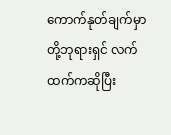ကောက်နုတ်ချက်မှာ တို့ဘုရားရှင် လက်ထက်ကဆိုပြီး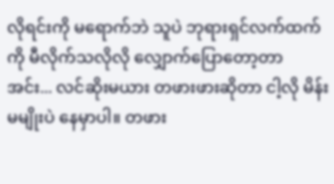လိုရင်းကို မရောက်ဘဲ သူပဲ ဘုရားရှင်လက်ထက်ကို မီလိုက်သလိုလို လျှောက်ပြောတော့တာ
အင်း... လင်ဆိုးမယား တဖားဖားဆိုတာ ငါ့လို မိန်းမမျိုးပဲ နေမှာပါ။ တဖား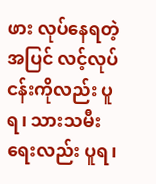ဖား လုပ်နေရတဲ့အပြင် လင့်လုပ်ငန်းကိုလည်း ပူရ၊ သားသမီး ရေးလည်း ပူရ၊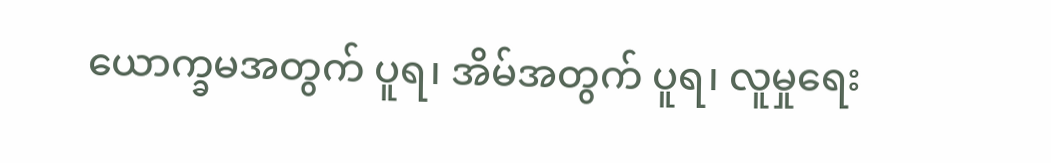ယောက္ခမအတွက် ပူရ၊ အိမ်အတွက် ပူရ၊ လူမှုရေး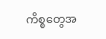ကိစ္စတွေအ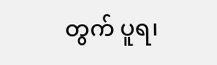တွက် ပူရ၊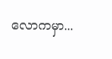လောကမှာ...